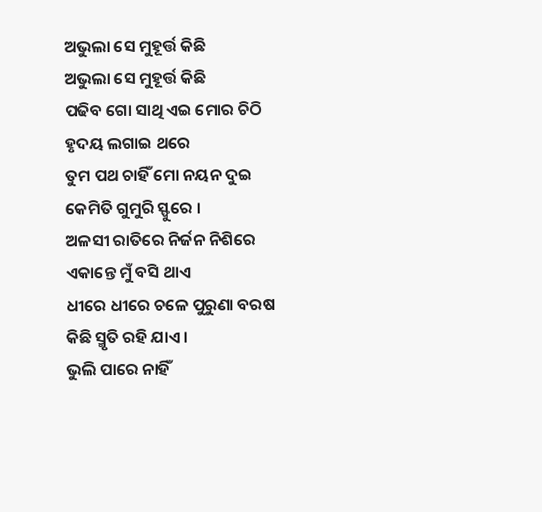ଅଭୁଲା ସେ ମୁହୂର୍ତ୍ତ କିଛି
ଅଭୁଲା ସେ ମୁହୂର୍ତ୍ତ କିଛି
ପଢିବ ଗୋ ସାଥି ଏଇ ମୋର ଚିଠି
ହୃଦୟ ଲଗାଇ ଥରେ
ତୁମ ପଥ ଚାହିଁ ମୋ ନୟନ ଦୁଇ
କେମିତି ଗୁମୁରି ସ୍ଫୁରେ ।
ଅଳସୀ ରାତିରେ ନିର୍ଜନ ନିଶିରେ
ଏକାନ୍ତେ ମୁଁ ବସି ଥାଏ
ଧୀରେ ଧୀରେ ଚଳେ ପୁରୁଣା ବରଷ
କିଛି ସ୍ମୃତି ରହି ଯାଏ ।
ଭୁଲି ପାରେ ନାହିଁ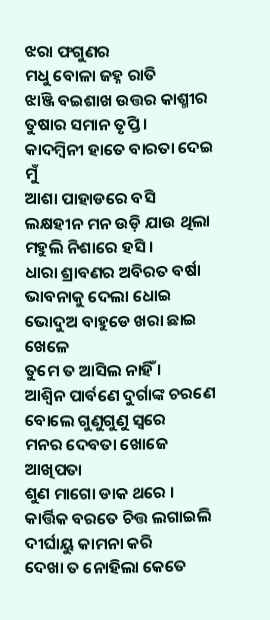ଝରା ଫଗୁଣର
ମଧୁ ବୋଳା ଜହ୍ନ ରାତି
ଝାଞ୍ଜି ବଇଶାଖ ଉତ୍ତର କାଶ୍ମୀର
ତୁଷାର ସମାନ ତୃପ୍ତି ।
କାଦମ୍ବିନୀ ହାତେ ବାରତା ଦେଇ ମୁଁ
ଆଶା ପାହାଡରେ ବସି
ଲକ୍ଷହୀନ ମନ ଉଡ଼ି ଯାଉ ଥିଲା
ମହୁଲି ନିଶାରେ ହସି ।
ଧାରା ଶ୍ରାବଣର ଅବିରତ ବର୍ଷା
ଭାବନାକୁ ଦେଲା ଧୋଇ
ଭୋଦୁଅ ବାହୁଡେ ଖରା ଛାଇ ଖେଳେ
ତୁମେ ତ ଆସିଲ ନାହିଁ ।
ଆଶ୍ଵିନ ପାର୍ବଣେ ଦୁର୍ଗାଙ୍କ ଚରଣେ
ବୋଲେ ଗୁଣୁଗୁଣୁ ସ୍ବରେ
ମନର ଦେବତା ଖୋଜେ ଆଖିପତା
ଶୁଣ ମାଗୋ ଡାକ ଥରେ ।
କାର୍ତ୍ତିକ ବରତେ ଚିତ୍ତ ଲଗାଇଲି
ଦୀର୍ଘାୟୁ କାମନା କରି
ଦେଖା ତ ନୋହିଲା କେତେ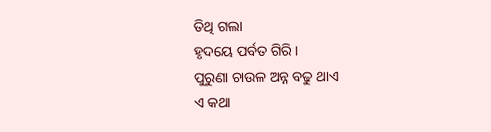ତିଥି ଗଲା
ହୃଦୟେ ପର୍ବତ ଗିରି ।
ପୁରୁଣା ଚାଉଳ ଅନ୍ନ ବଢୁ ଥାଏ
ଏ କଥା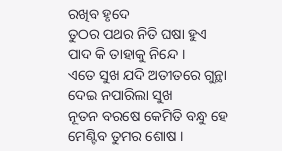ରଖିବ ହୃଦେ
ତୁଠର ପଥର ନିତି ଘଷା ହୁଏ
ପାଦ କି ତାହାକୁ ନିନ୍ଦେ ।
ଏତେ ସୁଖ ଯଦି ଅତୀତରେ ଗୁନ୍ଥା
ଦେଇ ନପାରିଲା ସୁଖ
ନୂତନ ବରଷେ କେମିତି ବନ୍ଧୁ ହେ
ମେଣ୍ଟିବ ତୁମର ଶୋଷ ।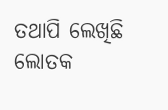ତଥାପି ଲେଖିଛି ଲୋତକ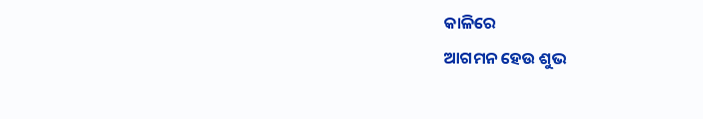କାଳିରେ
ଆଗମନ ହେଉ ଶୁଭ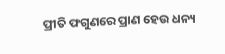ପ୍ରୀତି ଫଗୁଣରେ ପ୍ରାଣ ହେଉ ଧନ୍ୟ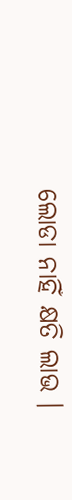ଲୋଡା ନାହିଁ କ୍ଷତି ଲାଭ ।